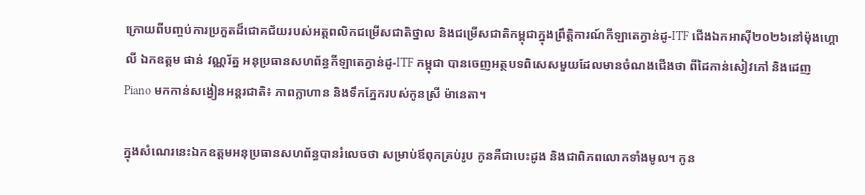ក្រោយពីបញ្ចប់ការប្រកួតដ៏ជោគជ័យរបស់អត្តពលិកជម្រើសជាតិថ្នាល និងជម្រើសជាតិកម្ពុជាក្នុងព្រឹត្តិការណ៍កីឡាតេក្វាន់ដូ-ITF ជើងឯកអាស៊ី២០២៦នៅម៉ុងហ្គោលី ឯកឧត្តម ផាន់ វណ្ណរ័ត្ន អនុប្រធានសហព័ន្ធកីឡាតេក្វាន់ដូ-ITF កម្ពុជា បានចេញអត្ថបទពិសេសមួយដែលមានចំណងជើងថា ពីដៃកាន់សៀវភៅ និងដេញ Piano មកកាន់សង្វៀនអន្តរជាតិ៖ ភាពក្លាហាន និងទឹកភ្នែករបស់កូនស្រី ម៉ានេតា។

ក្នុងសំណេរនេះឯកឧត្តមអនុប្រធានសហព័ន្ធបានរំលេចថា សម្រាប់ឪពុកគ្រប់រូប កូនគឺជាបេះដូង និងជាពិភពលោកទាំងមូល។ កូន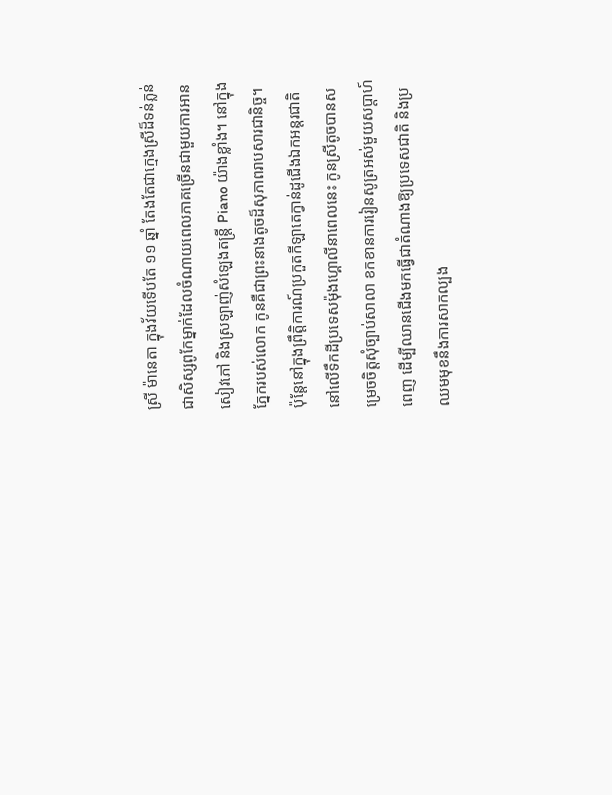ស្រី ម៉ានេតា ក្នុងវ័យទើបតែ ១១ ឆ្នាំ តែងតែជាក្មេងស្រីដ៏ទន់ភ្លន់ ជាសិស្សពូកែម្នាក់ដែលចំណាយពេលភាគច្រើនជាមួយការអានសៀវភៅ និងស្រឡាញ់សំឡេងតន្ត្រី Piano យ៉ាងខ្លាំង។ នៅក្នុងភ្នែករបស់លោក កូនគឺជាព្រះនាងតូចដ៏សុភាពរាបសារជានិច្ច។
ប៉ុន្តែនៅក្នុងព្រឹត្តិការណ៍ប្រកួតកីឡាតេក្វាន់ដូជើងឯកអន្តរជាតិ នៅលើទឹកដីប្រទេសម៉ុងហ្គោលីនាពេលនេះ កូនស្រីតូចបានសម្រេចចិត្តសុំច្បាប់សាលា ខកខានការរៀនសូត្រអស់មួយសប្តាហ៍ពេញ ដើម្បីឈានជើងមកធ្វើជាតំណាងឱ្យប្រទេសជាតិ និងប្រឈមមុខនឹងការសាកល្បង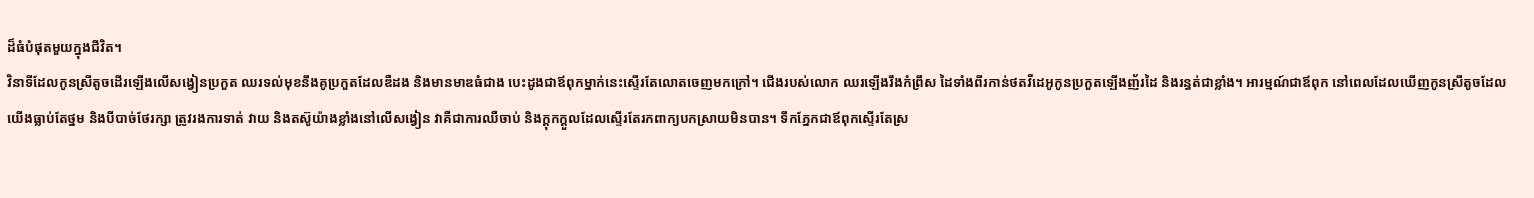ដ៏ធំបំផុតមួយក្នុងជីវិត។
វិនាទីដែលកូនស្រីតូចដើរឡើងលើសង្វៀនប្រកួត ឈរទល់មុខនឹងគូប្រកួតដែលឌឺដង និងមានមាឌធំជាង បេះដូងជាឪពុកម្នាក់នេះស្ទើរតែលោតចេញមកក្រៅ។ ជើងរបស់លោក ឈរឡើងរឹងកំព្រឹស ដៃទាំងពីរកាន់ថតវីដេអូកូនប្រកួតឡើងញ័រដៃ និងរន្ធត់ជាខ្លាំង។ អារម្មណ៍ជាឪពុក នៅពេលដែលឃើញកូនស្រីតូចដែលយើងធ្លាប់តែថ្នម និងបីបាច់ថែរក្សា ត្រូវរងការទាត់ វាយ និងតស៊ូយ៉ាងខ្លាំងនៅលើសង្វៀន វាគឺជាការឈឺចាប់ និងក្តុកក្តួលដែលស្ទើរតែរកពាក្យបកស្រាយមិនបាន។ ទឹកភ្នែកជាឪពុកស្ទើរតែស្រ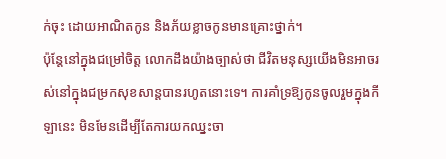ក់ចុះ ដោយអាណិតកូន និងភ័យខ្លាចកូនមានគ្រោះថ្នាក់។
ប៉ុន្តែនៅក្នុងជម្រៅចិត្ត លោកដឹងយ៉ាងច្បាស់ថា ជីវិតមនុស្សយើងមិនអាចរស់នៅក្នុងជម្រកសុខសាន្តបានរហូតនោះទេ។ ការគាំទ្រឱ្យកូនចូលរួមក្នុងកីឡានេះ មិនមែនដើម្បីតែការយកឈ្នះចា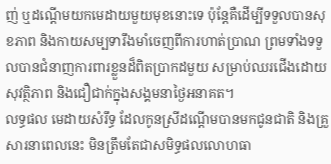ញ់ ឬដណ្តើមយកមេដាយមួយមុខនោះទេ ប៉ុន្តែគឺដើម្បីទទួលបានសុខភាព និងកាយសម្បទារឹងមាំចេញពីការហាត់ប្រាណ ព្រមទាំងទទួលបានជំនាញការពារខ្លួនដ៏ពិតប្រាកដមួយ សម្រាប់ឈរជើងដោយសុវត្ថិភាព និងជឿជាក់ក្នុងសង្គមនាថ្ងៃអនាគត។
លទ្ធផល មេដាយសំរឹទ្ធ ដែលកូនស្រីដណ្តើមបានមកជូនជាតិ និងគ្រួសារនាពេលនេះ មិនត្រឹមតែជាសមិទ្ធផលលោហធា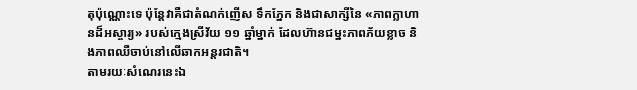តុប៉ុណ្ណោះទេ ប៉ុន្តែវាគឺជាតំណក់ញើស ទឹកភ្នែក និងជាសាក្សីនៃ «ភាពក្លាហានដ៏អស្ចារ្យ» របស់ក្មេងស្រីវ័យ ១១ ឆ្នាំម្នាក់ ដែលហ៊ានជម្នះភាពភ័យខ្លាច និងភាពឈឺចាប់នៅលើឆាកអន្តរជាតិ។
តាមរយៈសំណេរនេះឯ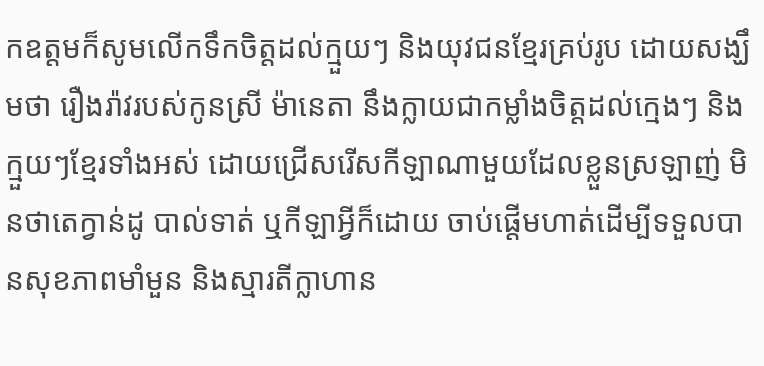កឧត្តមក៏សូមលើកទឹកចិត្តដល់ក្មួយៗ និងយុវជនខ្មែរគ្រប់រូប ដោយសង្ឃឹមថា រឿងរ៉ាវរបស់កូនស្រី ម៉ានេតា នឹងក្លាយជាកម្លាំងចិត្តដល់ក្មេងៗ និងក្មួយៗខ្មែរទាំងអស់ ដោយជ្រើសរើសកីឡាណាមួយដែលខ្លួនស្រឡាញ់ មិនថាតេក្វាន់ដូ បាល់ទាត់ ឬកីឡាអ្វីក៏ដោយ ចាប់ផ្តើមហាត់ដើម្បីទទួលបានសុខភាពមាំមួន និងស្មារតីក្លាហាន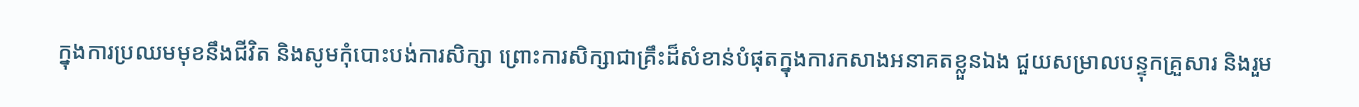ក្នុងការប្រឈមមុខនឹងជីវិត និងសូមកុំបោះបង់ការសិក្សា ព្រោះការសិក្សាជាគ្រឹះដ៏សំខាន់បំផុតក្នុងការកសាងអនាគតខ្លួនឯង ជួយសម្រាលបន្ទុកគ្រួសារ និងរួម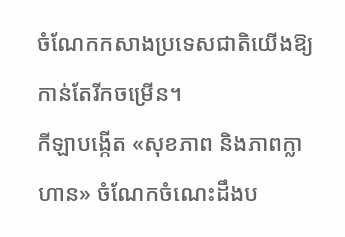ចំណែកកសាងប្រទេសជាតិយើងឱ្យកាន់តែរីកចម្រើន។
កីឡាបង្កើត «សុខភាព និងភាពក្លាហាន» ចំណែកចំណេះដឹងប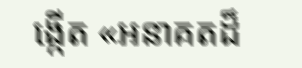ង្កើត «អនាគតដ៏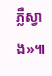ភ្លឺស្វាង»៕